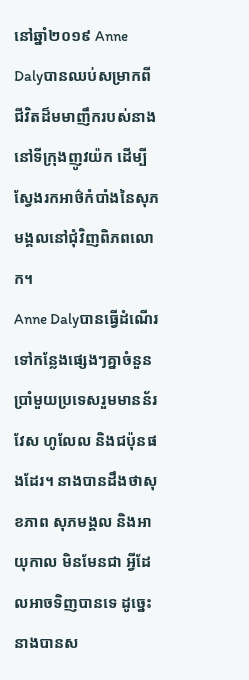នៅឆ្នាំ២០១៩ Anne Dalyបានឈប់សម្រាកពីជីវិតដ៏មមាញឹករបស់នាងនៅទីក្រុងញូវយ៉ក ដើម្បីស្វែងរកអាថ៌កំបាំងនៃសុភមង្គលនៅជុំវិញពិភពលោក។
Anne Dalyបានធ្វើដំណើរទៅកន្លែងផ្សេងៗគ្នាចំនួនប្រាំមួយប្រទេសរួមមានន័រវែស ហូលែល និងជប៉ុនផងដែរ។ នាងបានដឹងថាសុខភាព សុភមង្គល និងអាយុកាល មិនមែនជា អ្វីដែលអាចទិញបានទេ ដូច្នេះនាងបានស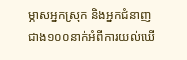ម្ភាសអ្នកស្រុក និងអ្នកជំនាញជាង១០០នាក់អំពីការយល់ឃើ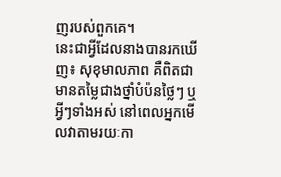ញរបស់ពួកគេ។
នេះជាអ្វីដែលនាងបានរកឃើញ៖ សុខុមាលភាព គឺពិតជាមានតម្លៃជាងថ្នាំបំប៉នថ្លៃៗ ឬអ្វីៗទាំងអស់ នៅពេលអ្នកមើលវាតាមរយៈកា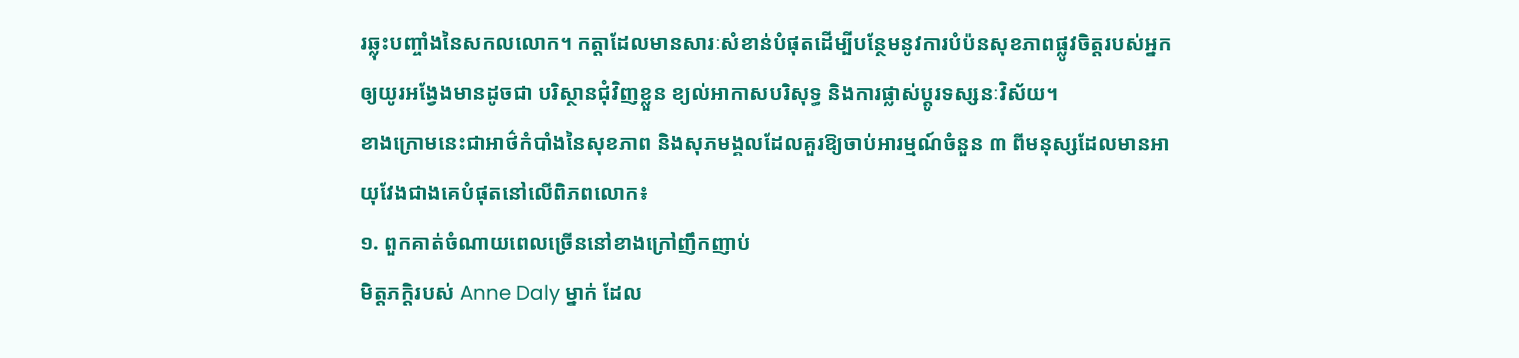រឆ្លុះបញ្ចាំងនៃសកលលោក។ កត្តាដែលមានសារៈសំខាន់បំផុតដើម្បីបន្ថែមនូវការបំប៉នសុខភាពផ្លូវចិត្តរបស់អ្នកឲ្យយូរអង្វែងមានដូចជា បរិស្ថានជុំវិញខ្លួន ខ្យល់អាកាសបរិសុទ្ធ និងការផ្លាស់ប្តូរទស្សនៈវិស័យ។
ខាងក្រោមនេះជាអាថ៌កំបាំងនៃសុខភាព និងសុភមង្គលដែលគួរឱ្យចាប់អារម្មណ៍ចំនួន ៣ ពីមនុស្សដែលមានអាយុវែងជាងគេបំផុតនៅលើពិភពលោក៖
១. ពួកគាត់ចំណាយពេលច្រើននៅខាងក្រៅញឹកញាប់
មិត្តភក្តិរបស់ Anne Daly ម្នាក់ ដែល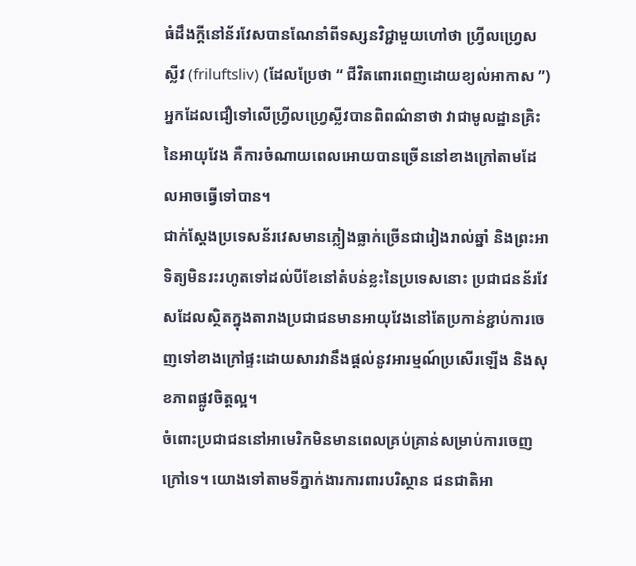ធំដឹងក្តីនៅន័រវែសបានណែនាំពីទស្សនវិជ្ជាមួយហៅថា ហ្វ្រីលហ្វ្រេសស្លីវ (friluftsliv) (ដែលប្រែថា “ ជីវិតពោរពេញដោយខ្យល់អាកាស ”) អ្នកដែលជឿទៅលើហ្វ្រីលហ្វ្រេស្លីវបានពិពណ៌នាថា វាជាមូលដ្ឋានគ្រិះនៃអាយុវែង គឺការចំណាយពេលអោយបានច្រើននៅខាងក្រៅតាមដែលអាចធ្វើទៅបាន។
ជាក់ស្ដែងប្រទេសន័រវេសមានភ្លៀងធ្លាក់ច្រើនជារៀងរាល់ឆ្នាំ និងព្រះអាទិត្យមិនរះរហូតទៅដល់បីខែនៅតំបន់ខ្លះនៃប្រទេសនោះ ប្រជាជនន័រវែសដែលស្ថិតក្នុងតារាងប្រជាជនមានអាយុវែងនៅតែប្រកាន់ខ្ជាប់ការចេញទៅខាងក្រៅផ្ទះដោយសារវានឹងផ្តល់នូវអារម្មណ៍ប្រសើរឡើង និងសុខភាពផ្លូវចិត្តល្អ។
ចំពោះប្រជាជននៅអាមេរិកមិនមានពេលគ្រប់គ្រាន់សម្រាប់ការចេញក្រៅទេ។ យោងទៅតាមទីភ្នាក់ងារការពារបរិស្ថាន ជនជាតិអា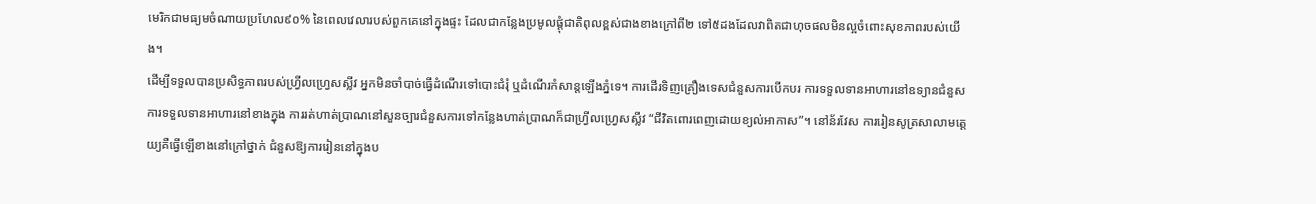មេរិកជាមធ្យមចំណាយប្រហែល៩០% នៃពេលវេលារបស់ពួកគេនៅក្នុងផ្ទះ ដែលជាកន្លែងប្រមូលផ្តុំជាតិពុលខ្ពស់ជាងខាងក្រៅពី២ ទៅ៥ដងដែលវាពិតជាហុចផលមិនល្អចំពោះសុខភាពរបស់យើង។
ដើម្បីទទួលបានប្រសិទ្ធភាពរបស់ហ្វ្រីលហ្វ្រេសស្លីវ អ្នកមិនចាំបាច់ធ្វើដំណើរទៅបោះជំរុំ ឬដំណើរកំសាន្តឡើងភ្នំទេ។ ការដើរទិញគ្រឿងទេសជំនួសការបើកបរ ការទទួលទានអាហារនៅឧទ្យានជំនួសការទទួលទានអាហារនៅខាងក្នុង ការរត់ហាត់ប្រាណនៅសួនច្បារជំនួសការទៅកន្លែងហាត់ប្រាណក៏ជាហ្វ្រីលហ្វ្រេសស្លីវ “ជីវិតពោរពេញដោយខ្យល់អាកាស”។ នៅន័រវែស ការរៀនសូត្រសាលាមត្តេយ្យគឺធ្វើឡើខាងនៅក្រៅថ្នាក់ ជំនួសឱ្យការរៀននៅក្នុងប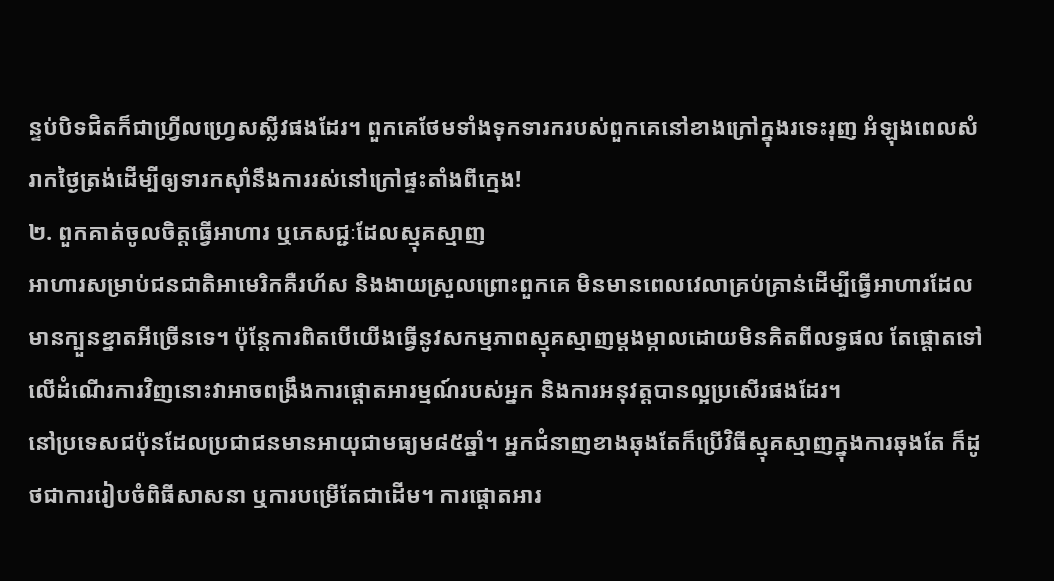ន្ទប់បិទជិតក៏ជាហ្វ្រីលហ្វ្រេសស្លីវផងដែរ។ ពួកគេថែមទាំងទុកទារករបស់ពួកគេនៅខាងក្រៅក្នុងរទេះរុញ អំឡុងពេលសំរាកថ្ងៃត្រង់ដើម្បីឲ្យទារកស៊ាំនឹងការរស់នៅក្រៅផ្ទះតាំងពីក្មេង!
២. ពួកគាត់ចូលចិត្តធ្វើអាហារ ឬភេសជ្ជៈដែលស្មុគស្មាញ
អាហារសម្រាប់ជនជាតិអាមេរិកគឺរហ័ស និងងាយស្រួលព្រោះពួកគេ មិនមានពេលវេលាគ្រប់គ្រាន់ដើម្បីធ្វើអាហារដែលមានក្បួនខ្នាតអីច្រើនទេ។ ប៉ុន្តែការពិតបើយើងធ្វើនូវសកម្មភាពស្មុគស្មាញម្តងម្កាលដោយមិនគិតពីលទ្ធផល តែផ្តោតទៅលើដំណើរការវិញនោះវាអាចពង្រឹងការផ្តោតអារម្មណ៍របស់អ្នក និងការអនុវត្តបានល្អប្រសើរផងដែរ។
នៅប្រទេសជប៉ុនដែលប្រជាជនមានអាយុជាមធ្យម៨៥ឆ្នាំ។ អ្នកជំនាញខាងឆុងតែក៏ប្រើវិធីស្មុគស្មាញក្នុងការឆុងតែ ក៏ដូថជាការរៀបចំពិធីសាសនា ឬការបម្រើតែជាដើម។ ការផ្តោតអារ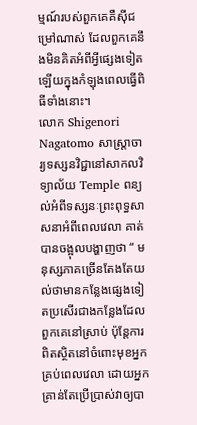ម្មណ៍របស់ពួកគេគឺស៊ីជម្រៅណាស់ ដែលពួកគេនឹងមិនគិតអំពីអ្វីផ្សេងទៀតឡើយក្នុងកំឡុងពេលធ្វើពិធីទាំងនោះ។
លោក Shigenori Nagatomo សាស្រ្តាចារ្យទស្សនវិជ្ជានៅសាកលវិទ្យាល័យ Temple ពន្យល់អំពីទស្សនៈព្រះពុទ្ធសាសនាអំពីពេលវេលា គាត់បានចង្អុលបង្ហាញថា “ មនុស្សភាគច្រើនតែងតែយល់ថាមានកន្លែងផ្សេងទៀតប្រសើរជាងកន្លែងដែលពួកគេនៅស្រាប់ ប៉ុន្តែការពិតស្ថិតនៅចំពោះមុខអ្នកគ្រប់ពេលវេលា ដោយអ្នកគ្រាន់តែប្រើប្រាស់វាឲ្យបា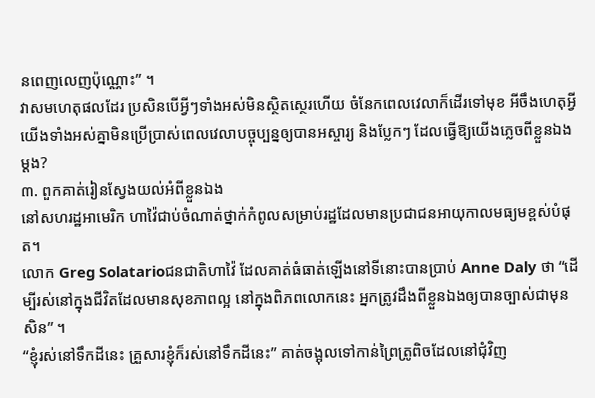នពេញលេញប៉ុណ្ណោះ” ។
វាសមហេតុផលដែរ ប្រសិនបើអ្វីៗទាំងអស់មិនស្ថិតស្ថេរហើយ ចំនែកពេលវេលាក៏ដើរទៅមុខ អីចឹងហេតុអ្វីយើងទាំងអស់គ្នាមិនប្រើប្រាស់ពេលវេលាបច្ចុប្បន្នឲ្យបានអស្ចារ្យ និងប្លែកៗ ដែលធ្វើឱ្យយើងភ្លេចពីខ្លួនឯងម្តង?
៣. ពួកគាត់រៀនស្វែងយល់អំពីខ្លួនឯង
នៅសហរដ្ឋអាមេរិក ហាវ៉ៃជាប់ចំណាត់ថ្នាក់កំពូលសម្រាប់រដ្ឋដែលមានប្រជាជនអាយុកាលមធ្យមខ្ពស់បំផុត។
លោក Greg Solatarioជនជាតិហាវ៉ៃ ដែលគាត់ធំធាត់ឡើងនៅទីនោះបានប្រាប់ Anne Daly ថា “ដើម្បីរស់នៅក្នុងជីវិតដែលមានសុខភាពល្អ នៅក្នុងពិភពលោកនេះ អ្នកត្រូវដឹងពីខ្លួនឯងឲ្យបានច្បាស់ជាមុនសិន” ។
“ខ្ញុំរស់នៅទឹកដីនេះ គ្រួសារខ្ញុំក៏រស់នៅទឹកដីនេះ” គាត់ចង្អុលទៅកាន់ព្រៃត្រូពិចដែលនៅជុំវិញ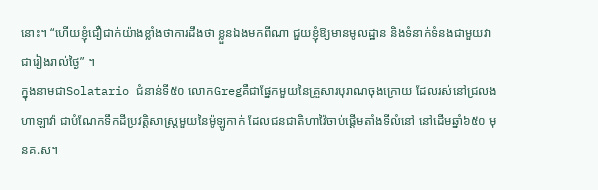នោះ។ “ហើយខ្ញុំជឿជាក់យ៉ាងខ្លាំងថាការដឹងថា ខ្លួនឯងមកពីណា ជួយខ្ញុំឱ្យមានមូលដ្ឋាន និងទំនាក់ទំនងជាមួយវាជារៀងរាល់ថ្ងៃ” ។
ក្នុងនាមជាSolatario ជំនាន់ទី៥០ លោកGregគឺជាផ្នែកមួយនៃគ្រួសារបុរាណចុងក្រោយ ដែលរស់នៅជ្រលងហាឡាវ៉ា ជាបំណែកទឹកដីប្រវត្តិសាស្ត្រមួយនៃម៉ូឡូកាក់ ដែលជនជាតិហាវ៉ៃចាប់ផ្តើមតាំងទីលំនៅ នៅដើមឆ្នាំ៦៥០ មុនគ.ស។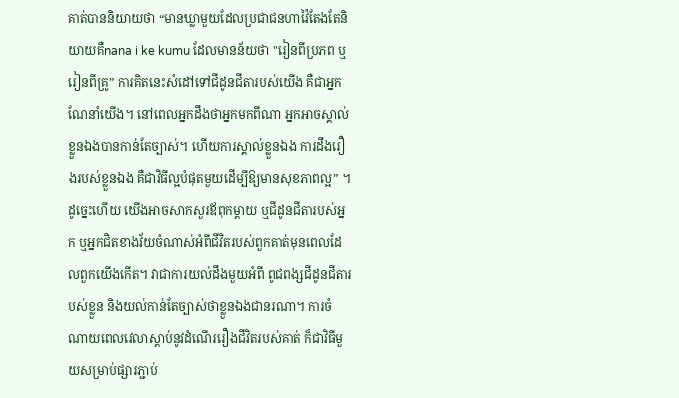គាត់បាននិយាយថា “មានឃ្លាមួយដែលប្រជាជនហាវ៉ៃតែងតែនិយាយគឺnana i ke kumu ដែលមានន័យថា "រៀនពីប្រភព ឬរៀនពីគ្រូ” ការគិតនេះសំដៅទៅជីដូនជីតារបស់យើង គឺជាអ្នកណែនាំយើង។ នៅពេលអ្នកដឹងថាអ្នកមកពីណា អ្នកអាចស្គាល់ខ្លួនឯងបានកាន់តែច្បាស់។ ហើយការស្គាល់ខ្លួនឯង ការដឹងរឿងរបស់ខ្លួនឯង គឺជាវិធីល្អបំផុតមួយដើម្បីឱ្យមានសុខភាពល្អ” ។
ដូច្នេះហើយ យើងអាចសាកសួរឪពុកម្តាយ ឬជីដូនជីតារបស់អ្នក ឬអ្នកជិតខាងវ័យចំណាស់អំពីជីវិតរបស់ពួកគាត់មុនពេលដែលពួកយើងកើត។ វាជាការយល់ដឹងមួយអំពី ពូជពង្សជីដូនជីតារបស់ខ្លួន និងយល់កាន់តែច្បាស់ថាខ្លួនឯងជានរណា។ ការចំណាយពេលវេលាស្តាប់នូវដំណើររឿងជីវិតរបស់គាត់ ក៏ជាវិធីមួយសម្រាប់ផ្សារភ្ជាប់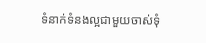ទំនាក់ទំនងល្អជាមួយចាស់ទុំ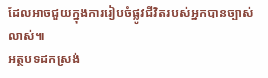ដែលអាចជួយក្នុងការរៀបចំផ្លូវជីវិតរបស់អ្នកបានច្បាស់លាស់៕
អត្ថបទដកស្រង់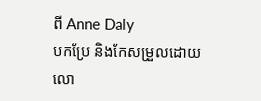ពី Anne Daly
បកប្រែ និងកែសម្រួលដោយ លោ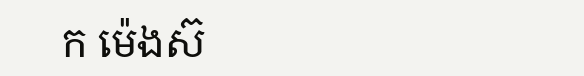ក ម៉េងស៊